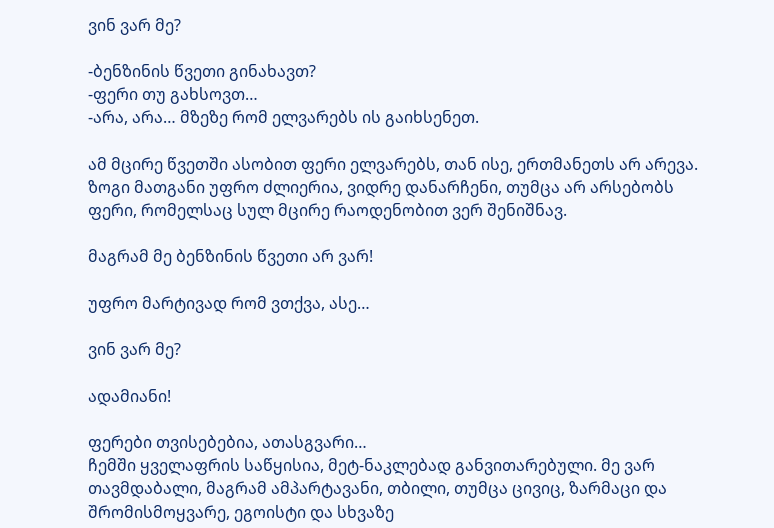ვინ ვარ მე?

-ბენზინის წვეთი გინახავთ?
-ფერი თუ გახსოვთ…
-არა, არა… მზეზე რომ ელვარებს ის გაიხსენეთ.

ამ მცირე წვეთში ასობით ფერი ელვარებს, თან ისე, ერთმანეთს არ არევა. ზოგი მათგანი უფრო ძლიერია, ვიდრე დანარჩენი, თუმცა არ არსებობს ფერი, რომელსაც სულ მცირე რაოდენობით ვერ შენიშნავ.

მაგრამ მე ბენზინის წვეთი არ ვარ!

უფრო მარტივად რომ ვთქვა, ასე…

ვინ ვარ მე?

ადამიანი!

ფერები თვისებებია, ათასგვარი…
ჩემში ყველაფრის საწყისია, მეტ-ნაკლებად განვითარებული. მე ვარ თავმდაბალი, მაგრამ ამპარტავანი, თბილი, თუმცა ცივიც, ზარმაცი და შრომისმოყვარე, ეგოისტი და სხვაზე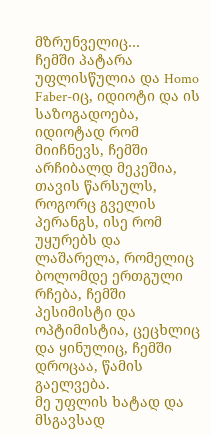მზრუნველიც…
ჩემში პატარა უფლისწულია და Homo Faber-იც, იდიოტი და ის საზოგადოება, იდიოტად რომ მიიჩნევს, ჩემში არჩიბალდ მეკეშია, თავის წარსულს, როგორც გველის პერანგს, ისე რომ უყურებს და ლაშარელა, რომელიც ბოლომდე ერთგული რჩება, ჩემში პესიმისტი და ოპტიმისტია, ცეცხლიც და ყინულიც, ჩემში დროცაა, წამის გაელვება.
მე უფლის ხატად და მსგავსად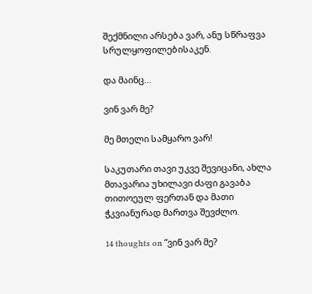შექმნილი არსება ვარ, ანუ სწრაფვა სრულყოფილებისაკენ.

და მაინც…

ვინ ვარ მე?

მე მთელი სამყარო ვარ!

საკუთარი თავი უკვე შევიცანი, ახლა მთავარია უხილავი ძაფი გავაბა თითოეულ ფერთან და მათი ჭკვიანურად მართვა შევძლო.

14 thoughts on “ვინ ვარ მე?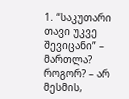1. “საკუთარი თავი უკვე შევიცანი” – მართლა? როგორ? – არ მესმის,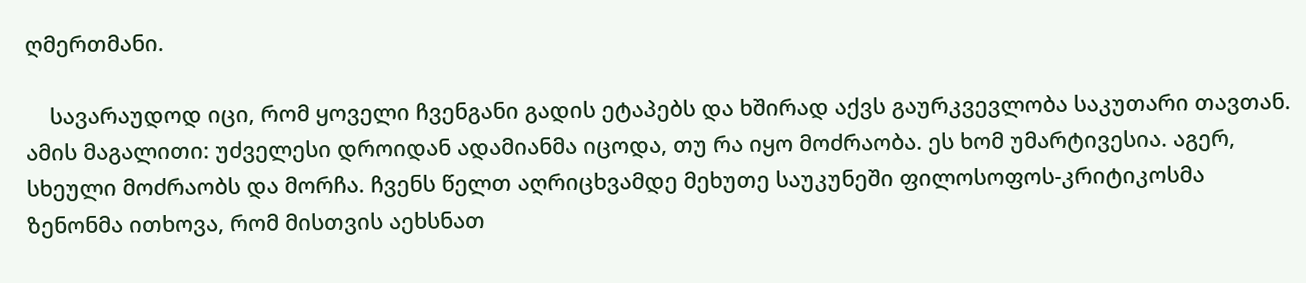ღმერთმანი.

    სავარაუდოდ იცი, რომ ყოველი ჩვენგანი გადის ეტაპებს და ხშირად აქვს გაურკვევლობა საკუთარი თავთან. ამის მაგალითი: უძველესი დროიდან ადამიანმა იცოდა, თუ რა იყო მოძრაობა. ეს ხომ უმარტივესია. აგერ, სხეული მოძრაობს და მორჩა. ჩვენს წელთ აღრიცხვამდე მეხუთე საუკუნეში ფილოსოფოს-კრიტიკოსმა ზენონმა ითხოვა, რომ მისთვის აეხსნათ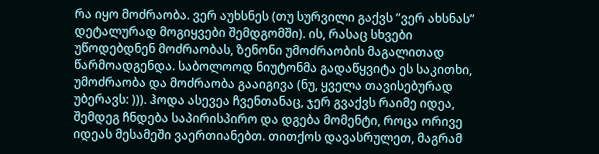რა იყო მოძრაობა. ვერ აუხსნეს (თუ სურვილი გაქვს ”ვერ ახსნას” დეტალურად მოგიყვები შემდგომში). ის, რასაც სხვები უწოდებდნენ მოძრაობას, ზენონი უმოძრაობის მაგალითად წარმოადგენდა. საბოლოოდ ნიუტონმა გადაწყვიტა ეს საკითხი, უმოძრაობა და მოძრაობა გააიგივა (ნუ, ყველა თავისებურად უბერავს: ))). ჰოდა ასევეა ჩვენთანაც, ჯერ გვაქვს რაიმე იდეა, შემდეგ ჩნდება საპირისპირო და დგება მომენტი, როცა ორივე იდეას მესამეში ვაერთიანებთ. თითქოს დავასრულეთ, მაგრამ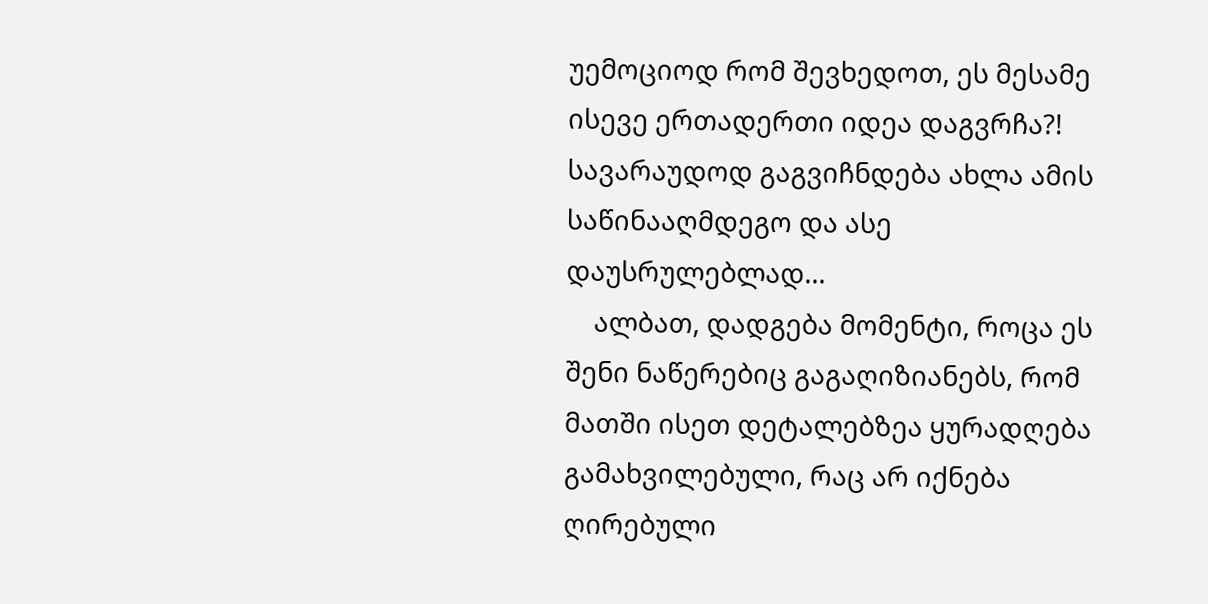უემოციოდ რომ შევხედოთ, ეს მესამე ისევე ერთადერთი იდეა დაგვრჩა?! სავარაუდოდ გაგვიჩნდება ახლა ამის საწინააღმდეგო და ასე დაუსრულებლად…
    ალბათ, დადგება მომენტი, როცა ეს შენი ნაწერებიც გაგაღიზიანებს, რომ მათში ისეთ დეტალებზეა ყურადღება გამახვილებული, რაც არ იქნება ღირებული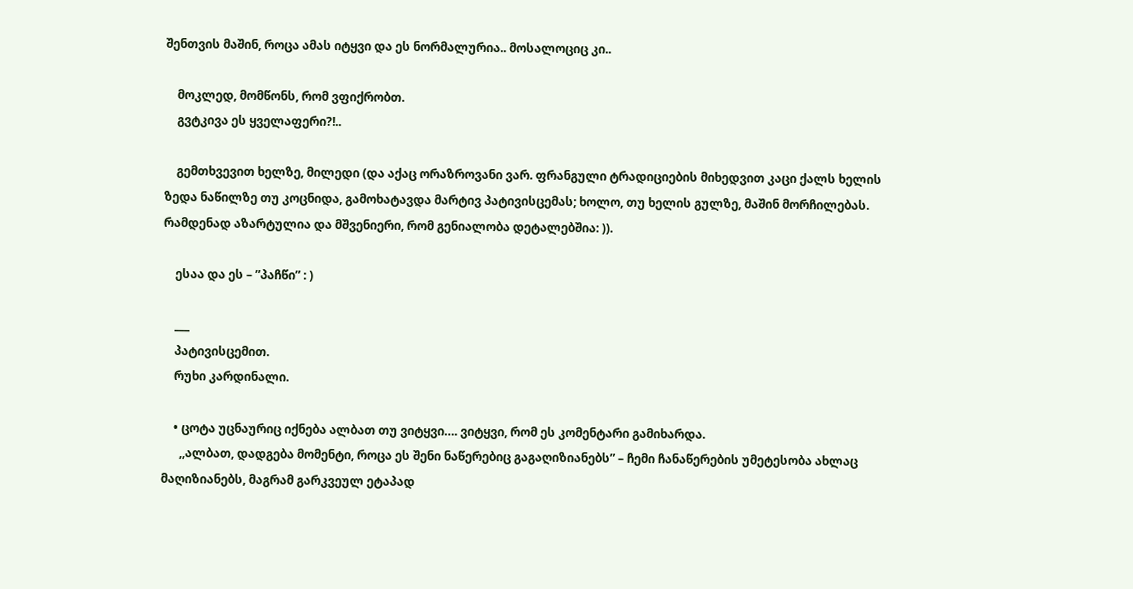შენთვის მაშინ, როცა ამას იტყვი და ეს ნორმალურია.. მოსალოციც კი..

    მოკლედ, მომწონს, რომ ვფიქრობთ.
    გვტკივა ეს ყველაფერი?!..

    გემთხვევით ხელზე, მილედი (და აქაც ორაზროვანი ვარ. ფრანგული ტრადიციების მიხედვით კაცი ქალს ხელის ზედა ნაწილზე თუ კოცნიდა, გამოხატავდა მარტივ პატივისცემას; ხოლო, თუ ხელის გულზე, მაშინ მორჩილებას. რამდენად აზარტულია და მშვენიერი, რომ გენიალობა დეტალებშია: )).

    ესაა და ეს – ”პაჩწი” : )

    ___
    პატივისცემით.
    რუხი კარდინალი.

    • ცოტა უცნაურიც იქნება ალბათ თუ ვიტყვი…. ვიტყვი, რომ ეს კომენტარი გამიხარდა.
      ,,ალბათ, დადგება მომენტი, როცა ეს შენი ნაწერებიც გაგაღიზიანებს” – ჩემი ჩანაწერების უმეტესობა ახლაც მაღიზიანებს, მაგრამ გარკვეულ ეტაპად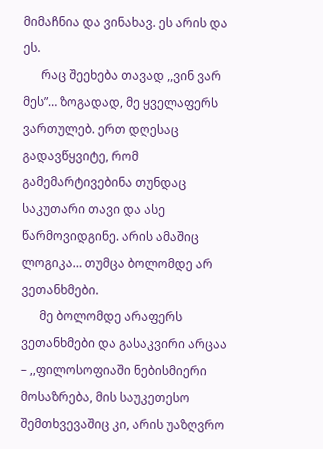მიმაჩნია და ვინახავ. ეს არის და ეს.
      რაც შეეხება თავად ,,ვინ ვარ მეს”… ზოგადად, მე ყველაფერს ვართულებ. ერთ დღესაც გადავწყვიტე, რომ გამემარტივებინა თუნდაც საკუთარი თავი და ასე წარმოვიდგინე. არის ამაშიც ლოგიკა… თუმცა ბოლომდე არ ვეთანხმები.
      მე ბოლომდე არაფერს ვეთანხმები და გასაკვირი არცაა – ,,ფილოსოფიაში ნებისმიერი მოსაზრება, მის საუკეთესო შემთხვევაშიც კი, არის უაზღვრო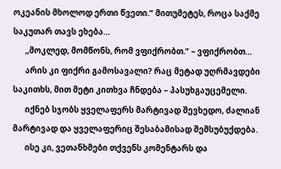ოკეანის მხოლოდ ერთი წვეთი.” მითუმეტეს, როცა საქმე საკუთარ თავს ეხება…
      ,,მოკლედ, მომწონს, რომ ვფიქრობთ.” – ვფიქრობთ…
      არის კი ფიქრი გამოსავალი? რაც მეტად უღრმავდები საკითხს, მით მეტი კითხვა ჩნდება – პასუხგაუცემელი.
      იქნებ სჯობს ყველაფერს მარტივად შევხედო, ძალიან მარტივად და ყველაფერიც შესაბამისად შემსუბუქდება.
      ისე კი, ვეთანხმები თქვენს კომენტარს და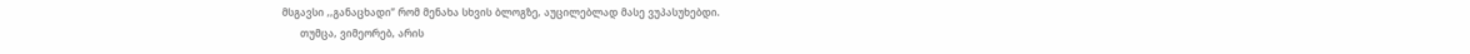მსგავსი ,,განაცხადი” რომ მენახა სხვის ბლოგზე, აუცილებლად მასე ვუპასუხებდი.
      თუმცა, ვიმეორებ, არის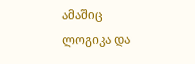ამაშიც ლოგიკა და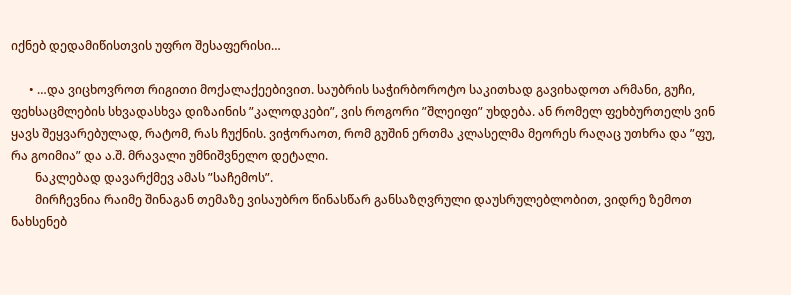იქნებ დედამიწისთვის უფრო შესაფერისი…

      • …და ვიცხოვროთ რიგითი მოქალაქეებივით. საუბრის საჭირბოროტო საკითხად გავიხადოთ არმანი, გუჩი, ფეხსაცმლების სხვადასხვა დიზაინის ”კალოდკები”, ვის როგორი ”შლეიფი” უხდება. ან რომელ ფეხბურთელს ვინ ყავს შეყვარებულად, რატომ, რას ჩუქნის. ვიჭორაოთ, რომ გუშინ ერთმა კლასელმა მეორეს რაღაც უთხრა და ”ფუ, რა გოიმია” და ა.შ. მრავალი უმნიშვნელო დეტალი.
        ნაკლებად დავარქმევ ამას ”საჩემოს”.
        მირჩევნია რაიმე შინაგან თემაზე ვისაუბრო წინასწარ განსაზღვრული დაუსრულებლობით, ვიდრე ზემოთ ნახსენებ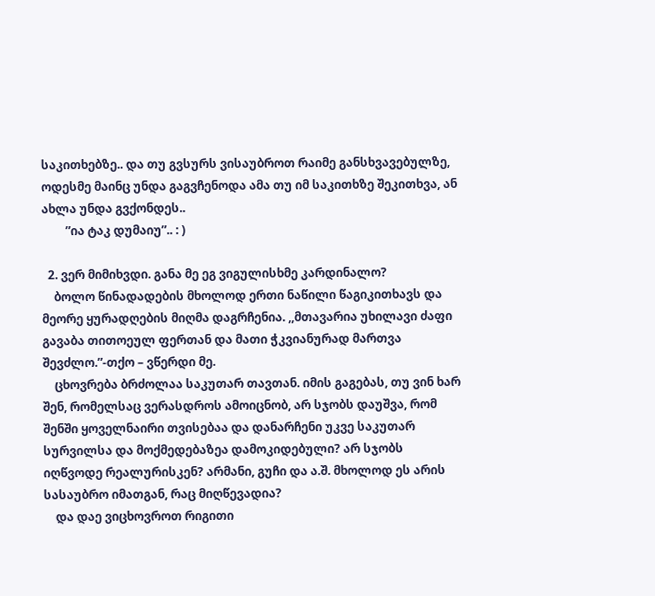საკითხებზე.. და თუ გვსურს ვისაუბროთ რაიმე განსხვავებულზე, ოდესმე მაინც უნდა გაგვჩენოდა ამა თუ იმ საკითხზე შეკითხვა, ან ახლა უნდა გვქონდეს..
        ”ია ტაკ დუმაიუ”.. : )

  2. ვერ მიმიხვდი. განა მე ეგ ვიგულისხმე კარდინალო?
    ბოლო წინადადების მხოლოდ ერთი ნაწილი წაგიკითხავს და მეორე ყურადღების მიღმა დაგრჩენია. ,,მთავარია უხილავი ძაფი გავაბა თითოეულ ფერთან და მათი ჭკვიანურად მართვა შევძლო.”-თქო – ვწერდი მე.
    ცხოვრება ბრძოლაა საკუთარ თავთან. იმის გაგებას, თუ ვინ ხარ შენ, რომელსაც ვერასდროს ამოიცნობ, არ სჯობს დაუშვა, რომ შენში ყოველნაირი თვისებაა და დანარჩენი უკვე საკუთარ სურვილსა და მოქმედებაზეა დამოკიდებული? არ სჯობს იღწვოდე რეალურისკენ? არმანი, გუჩი და ა.შ. მხოლოდ ეს არის სასაუბრო იმათგან, რაც მიღწევადია?
    და დაე ვიცხოვროთ რიგითი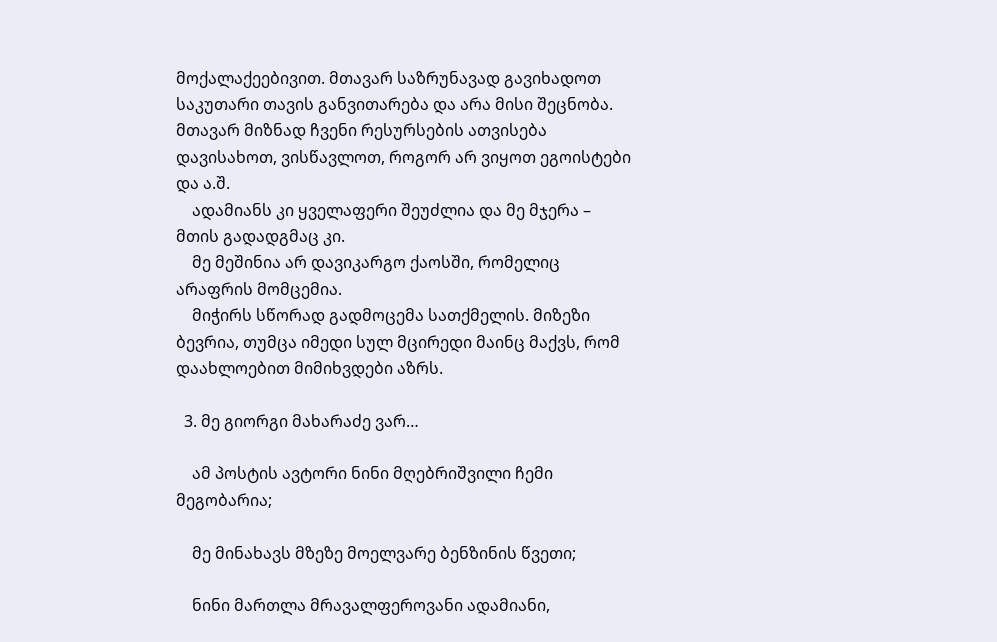მოქალაქეებივით. მთავარ საზრუნავად გავიხადოთ საკუთარი თავის განვითარება და არა მისი შეცნობა. მთავარ მიზნად ჩვენი რესურსების ათვისება დავისახოთ, ვისწავლოთ, როგორ არ ვიყოთ ეგოისტები და ა.შ.
    ადამიანს კი ყველაფერი შეუძლია და მე მჯერა – მთის გადადგმაც კი.
    მე მეშინია არ დავიკარგო ქაოსში, რომელიც არაფრის მომცემია.
    მიჭირს სწორად გადმოცემა სათქმელის. მიზეზი ბევრია, თუმცა იმედი სულ მცირედი მაინც მაქვს, რომ დაახლოებით მიმიხვდები აზრს.

  3. მე გიორგი მახარაძე ვარ…

    ამ პოსტის ავტორი ნინი მღებრიშვილი ჩემი მეგობარია;

    მე მინახავს მზეზე მოელვარე ბენზინის წვეთი;

    ნინი მართლა მრავალფეროვანი ადამიანი,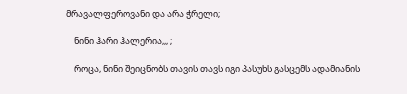მრავალფეროვანი და არა ჭრელი;

    ნინი ჰარი ჰალერია,,, ;

    როცა, ნინი შეიცნობს თავის თავს იგი პასუხს გასცემს ადამიანის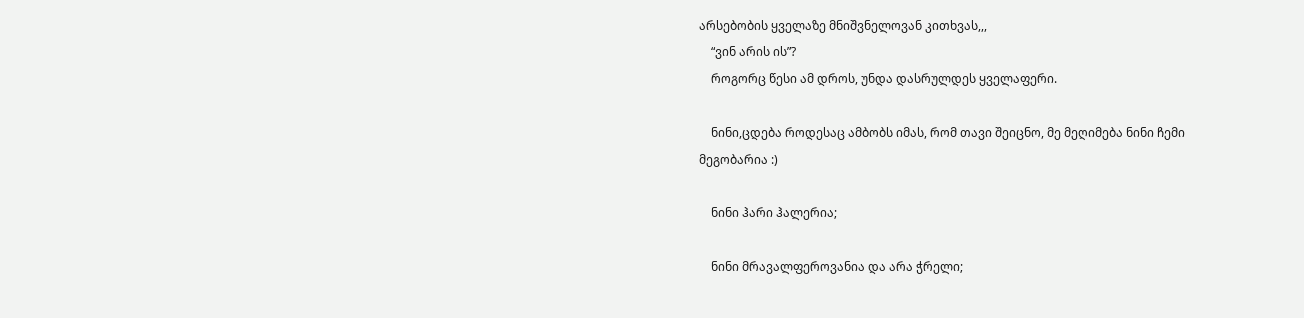არსებობის ყველაზე მნიშვნელოვან კითხვას,,,
    “ვინ არის ის”?
    როგორც წესი ამ დროს, უნდა დასრულდეს ყველაფერი.

    ნინი,ცდება როდესაც ამბობს იმას, რომ თავი შეიცნო, მე მეღიმება ნინი ჩემი მეგობარია :)

    ნინი ჰარი ჰალერია;

    ნინი მრავალფეროვანია და არა ჭრელი;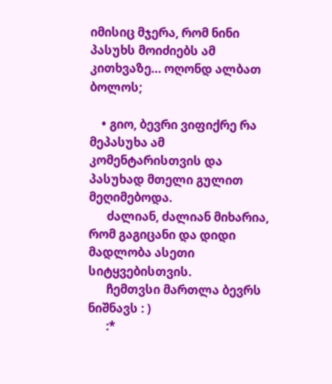იმისიც მჯერა, რომ ნინი პასუხს მოიძიებს ამ კითხვაზე… ოღონდ ალბათ ბოლოს;

    • გიო, ბევრი ვიფიქრე რა მეპასუხა ამ კომენტარისთვის და პასუხად მთელი გულით მეღიმებოდა.
      ძალიან, ძალიან მიხარია, რომ გაგიცანი და დიდი მადლობა ასეთი სიტყვებისთვის.
      ჩემთვსი მართლა ბევრს ნიშნავს : )
      :*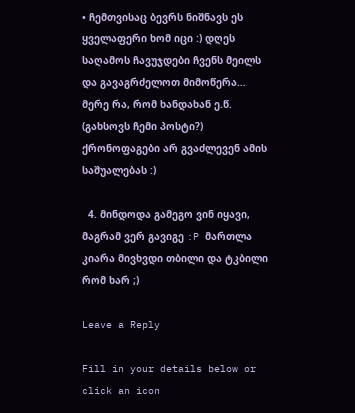• ჩემთვისაც ბევრს ნიშნავს ეს ყველაფერი ხომ იცი :) დღეს საღამოს ჩავუჯდები ჩვენს მეილს და გავაგრძელოთ მიმოწერა… მერე რა, რომ ხანდახან ე.წ. (გახსოვს ჩემი პოსტი?) ქრონოფაგები არ გვაძლევენ ამის საშუალებას :)

  4. მინდოდა გამეგო ვინ იყავი, მაგრამ ვერ გავიგე :P მართლა კიარა მივხვდი თბილი და ტკბილი რომ ხარ ;)

Leave a Reply

Fill in your details below or click an icon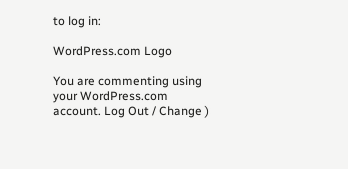to log in:

WordPress.com Logo

You are commenting using your WordPress.com account. Log Out / Change )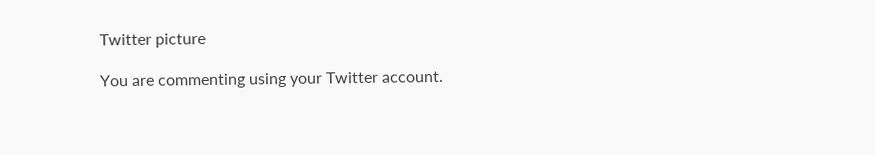Twitter picture

You are commenting using your Twitter account.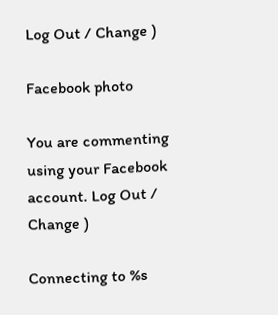Log Out / Change )

Facebook photo

You are commenting using your Facebook account. Log Out / Change )

Connecting to %s